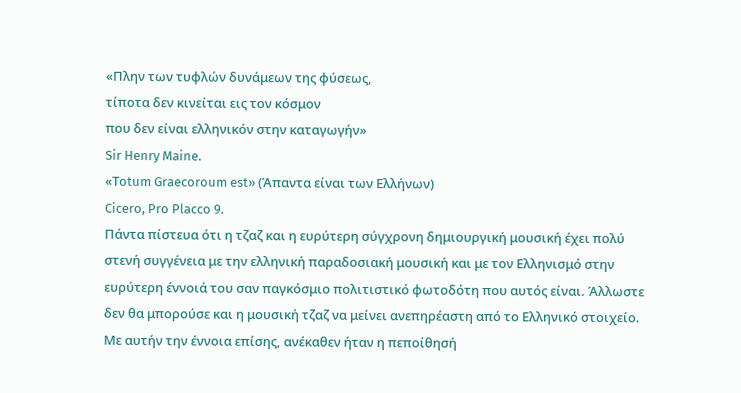«Πλην των τυφλών δυνάμεων της φύσεως,
τίποτα δεν κινείται εις τον κόσμον
που δεν είναι ελληνικόν στην καταγωγήν»
Sir Henry Maine.
«Τotum Graecoroum est» (Άπαντα είναι των Ελλήνων)
Cicero, Pro Placco 9.
Πάντα πίστευα ότι η τζαζ και η ευρύτερη σύγχρονη δημιουργική μουσική έχει πολύ στενή συγγένεια με την ελληνική παραδοσιακή μουσική και με τον Ελληνισμό στην ευρύτερη έννοιά του σαν παγκόσμιο πολιτιστικό φωτοδότη που αυτός είναι. Άλλωστε δεν θα μπορούσε και η μουσική τζαζ να μείνει ανεπηρέαστη από το Ελληνικό στοιχείο.
Με αυτήν την έννοια επίσης, ανέκαθεν ήταν η πεποίθησή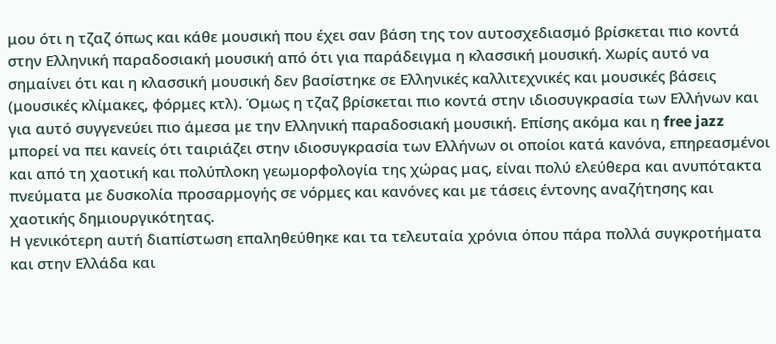μου ότι η τζαζ όπως και κάθε μουσική που έχει σαν βάση της τον αυτοσχεδιασμό βρίσκεται πιο κοντά στην Ελληνική παραδοσιακή μουσική από ότι για παράδειγμα η κλασσική μουσική. Χωρίς αυτό να σημαίνει ότι και η κλασσική μουσική δεν βασίστηκε σε Ελληνικές καλλιτεχνικές και μουσικές βάσεις (μουσικές κλίμακες, φόρμες κτλ). Όμως η τζαζ βρίσκεται πιο κοντά στην ιδιοσυγκρασία των Ελλήνων και για αυτό συγγενεύει πιο άμεσα με την Ελληνική παραδοσιακή μουσική. Επίσης ακόμα και η free jazz μπορεί να πει κανείς ότι ταιριάζει στην ιδιοσυγκρασία των Ελλήνων οι οποίοι κατά κανόνα, επηρεασμένοι και από τη χαοτική και πολύπλοκη γεωμορφολογία της χώρας μας, είναι πολύ ελεύθερα και ανυπότακτα πνεύματα με δυσκολία προσαρμογής σε νόρμες και κανόνες και με τάσεις έντονης αναζήτησης και χαοτικής δημιουργικότητας.
Η γενικότερη αυτή διαπίστωση επαληθεύθηκε και τα τελευταία χρόνια όπου πάρα πολλά συγκροτήματα και στην Ελλάδα και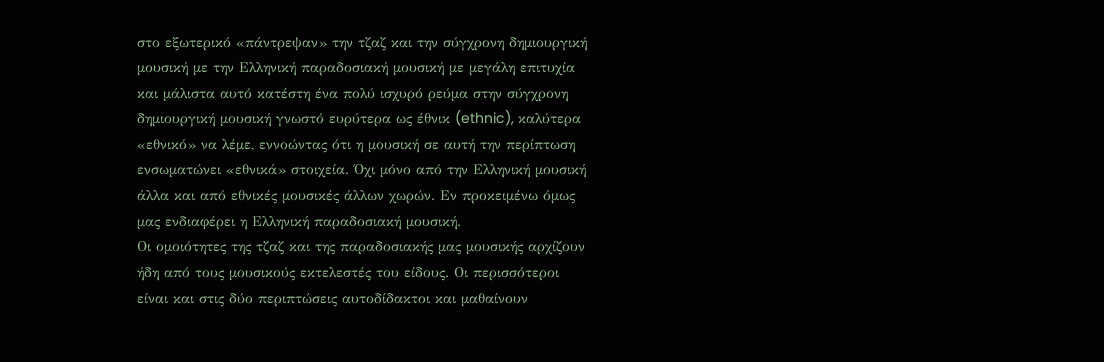στο εξωτερικό «πάντρεψαν» την τζαζ και την σύγχρονη δημιουργική μουσική με την Ελληνική παραδοσιακή μουσική με μεγάλη επιτυχία και μάλιστα αυτό κατέστη ένα πολύ ισχυρό ρεύμα στην σύγχρονη δημιουργική μουσική γνωστό ευρύτερα ως έθνικ (ethnic), καλύτερα «εθνικό» να λέμε, εννοώντας ότι η μουσική σε αυτή την περίπτωση ενσωματώνει «εθνικά» στοιχεία. Όχι μόνο από την Ελληνική μουσική άλλα και από εθνικές μουσικές άλλων χωρών. Εν προκειμένω όμως μας ενδιαφέρει η Ελληνική παραδοσιακή μουσική.
Οι ομοιότητες της τζαζ και της παραδοσιακής μας μουσικής αρχίζουν ήδη από τους μουσικούς εκτελεστές του είδους. Οι περισσότεροι είναι και στις δύο περιπτώσεις αυτοδίδακτοι και μαθαίνουν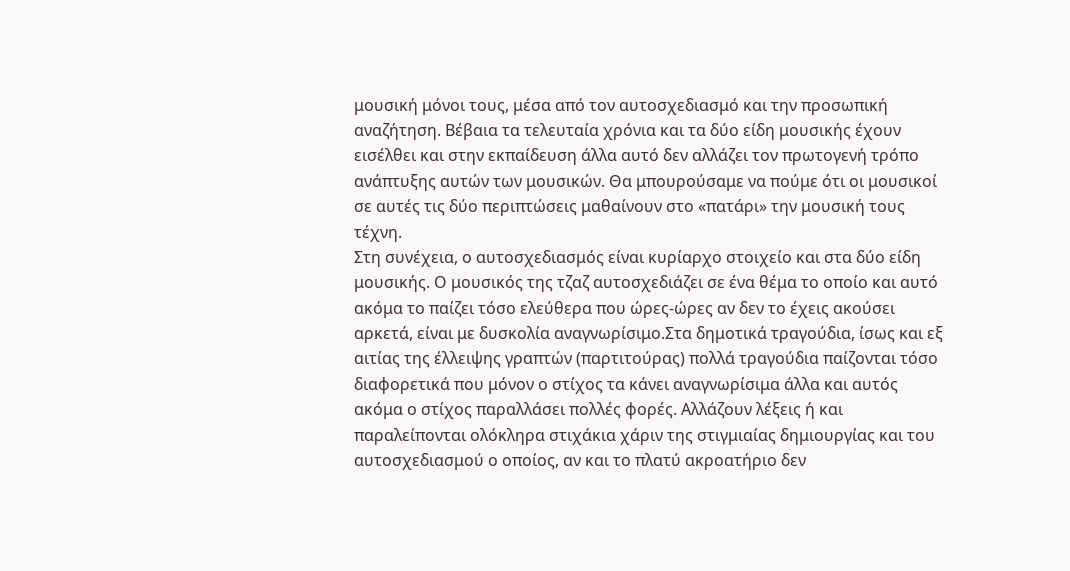μουσική μόνοι τους, μέσα από τον αυτοσχεδιασμό και την προσωπική αναζήτηση. Βέβαια τα τελευταία χρόνια και τα δύο είδη μουσικής έχουν εισέλθει και στην εκπαίδευση άλλα αυτό δεν αλλάζει τον πρωτογενή τρόπο ανάπτυξης αυτών των μουσικών. Θα μπουρούσαμε να πούμε ότι οι μουσικοί σε αυτές τις δύο περιπτώσεις μαθαίνουν στο «πατάρι» την μουσική τους τέχνη.
Στη συνέχεια, ο αυτοσχεδιασμός είναι κυρίαρχο στοιχείο και στα δύο είδη μουσικής. Ο μουσικός της τζαζ αυτοσχεδιάζει σε ένα θέμα το οποίο και αυτό ακόμα το παίζει τόσο ελεύθερα που ώρες-ώρες αν δεν το έχεις ακούσει αρκετά, είναι με δυσκολία αναγνωρίσιμο.Στα δημοτικά τραγούδια, ίσως και εξ αιτίας της έλλειψης γραπτών (παρτιτούρας) πολλά τραγούδια παίζονται τόσο διαφορετικά που μόνον ο στίχος τα κάνει αναγνωρίσιμα άλλα και αυτός ακόμα ο στίχος παραλλάσει πολλές φορές. Αλλάζουν λέξεις ή και παραλείπονται ολόκληρα στιχάκια χάριν της στιγμιαίας δημιουργίας και του αυτοσχεδιασμού ο οποίος, αν και το πλατύ ακροατήριο δεν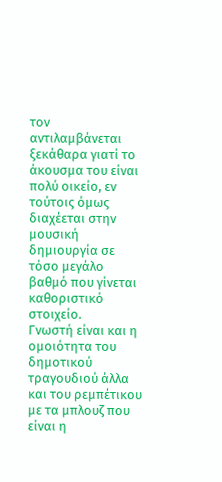τον αντιλαμβάνεται ξεκάθαρα γιατί το άκουσμα του είναι πολύ οικείο, εν τούτοις όμως διαχέεται στην μουσική δημιουργία σε τόσο μεγάλο βαθμό που γίνεται καθοριστικό στοιχείο.
Γνωστή είναι και η ομοιότητα του δημοτικού τραγουδιού άλλα και του ρεμπέτικου με τα μπλουζ που είναι η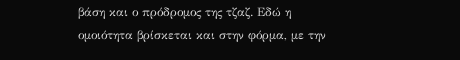βάση και ο πρόδρομος της τζαζ. Εδώ η ομοιότητα βρίσκεται και στην φόρμα, με την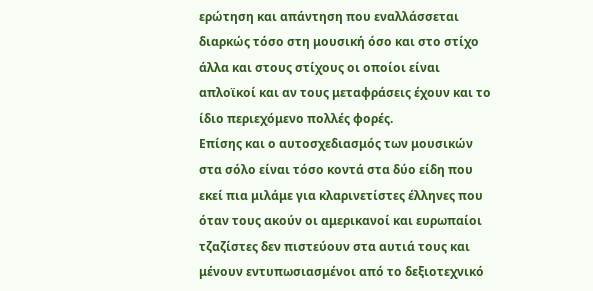ερώτηση και απάντηση που εναλλάσσεται διαρκώς τόσο στη μουσική όσο και στο στίχο άλλα και στους στίχους οι οποίοι είναι απλοϊκοί και αν τους μεταφράσεις έχουν και το ίδιο περιεχόμενο πολλές φορές.
Επίσης και ο αυτοσχεδιασμός των μουσικών στα σόλο είναι τόσο κοντά στα δύο είδη που εκεί πια μιλάμε για κλαρινετίστες έλληνες που όταν τους ακούν οι αμερικανοί και ευρωπαίοι τζαζίστες δεν πιστεύουν στα αυτιά τους και μένουν εντυπωσιασμένοι από το δεξιοτεχνικό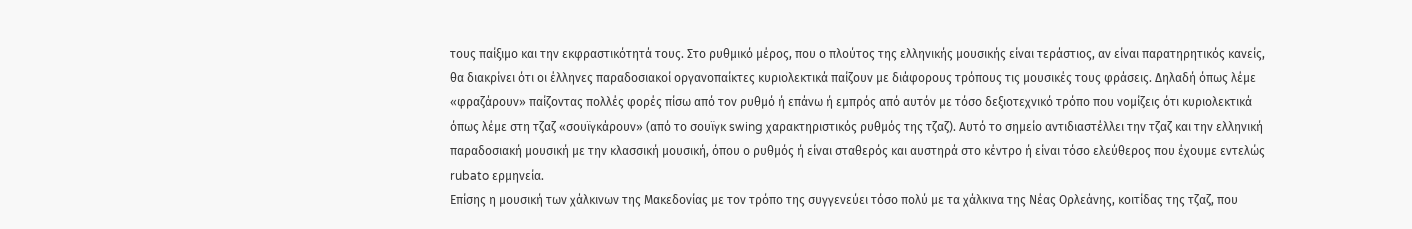τους παίξιμο και την εκφραστικότητά τους. Στο ρυθμικό μέρος, που ο πλούτος της ελληνικής μουσικής είναι τεράστιος, αν είναι παρατηρητικός κανείς, θα διακρίνει ότι οι έλληνες παραδοσιακοί οργανοπαίκτες κυριολεκτικά παίζουν με διάφορους τρόπους τις μουσικές τους φράσεις. Δηλαδή όπως λέμε «φραζάρουν» παίζοντας πολλές φορές πίσω από τον ρυθμό ή επάνω ή εμπρός από αυτόν με τόσο δεξιοτεχνικό τρόπο που νομίζεις ότι κυριολεκτικά όπως λέμε στη τζαζ «σουϊγκάρουν» (από το σουϊγκ swing χαρακτηριστικός ρυθμός της τζαζ). Αυτό το σημείο αντιδιαστέλλει την τζαζ και την ελληνική παραδοσιακή μουσική με την κλασσική μουσική, όπου ο ρυθμός ή είναι σταθερός και αυστηρά στο κέντρο ή είναι τόσο ελεύθερος που έχουμε εντελώς rubato ερμηνεία.
Επίσης η μουσική των χάλκινων της Μακεδονίας με τον τρόπο της συγγενεύει τόσο πολύ με τα χάλκινα της Νέας Ορλεάνης, κοιτίδας της τζαζ, που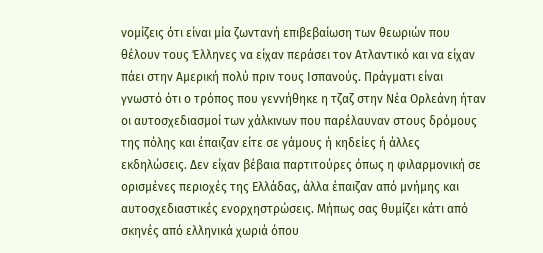νομίζεις ότι είναι μία ζωντανή επιβεβαίωση των θεωριών που θέλουν τους Έλληνες να είχαν περάσει τον Ατλαντικό και να είχαν πάει στην Αμερική πολύ πριν τους Ισπανούς. Πράγματι είναι γνωστό ότι ο τρόπος που γεννήθηκε η τζαζ στην Νέα Ορλεάνη ήταν οι αυτοσχεδιασμοί των χάλκινων που παρέλαυναν στους δρόμους της πόλης και έπαιζαν είτε σε γάμους ή κηδείες ή άλλες εκδηλώσεις. Δεν είχαν βέβαια παρτιτούρες όπως η φιλαρμονική σε ορισμένες περιοχές της Ελλάδας, άλλα έπαιζαν από μνήμης και αυτοσχεδιαστικές ενορχηστρώσεις. Μήπως σας θυμίζει κάτι από σκηνές από ελληνικά χωριά όπου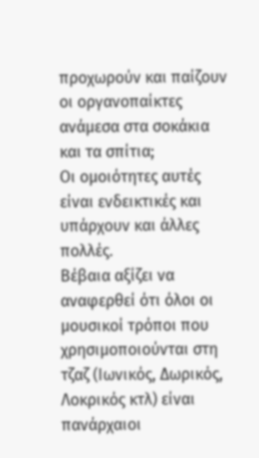προχωρούν και παίζουν οι οργανοπαίκτες ανάμεσα στα σοκάκια και τα σπίτια;
Οι ομοιότητες αυτές είναι ενδεικτικές και υπάρχουν και άλλες πολλές.
Βέβαια αξίζει να αναφερθεί ότι όλοι οι μουσικοί τρόποι που χρησιμοποιούνται στη τζαζ (Ιωνικός, Δωρικός, Λοκρικός κτλ) είναι πανάρχαιοι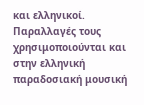και ελληνικοί. Παραλλαγές τους χρησιμοποιούνται και στην ελληνική παραδοσιακή μουσική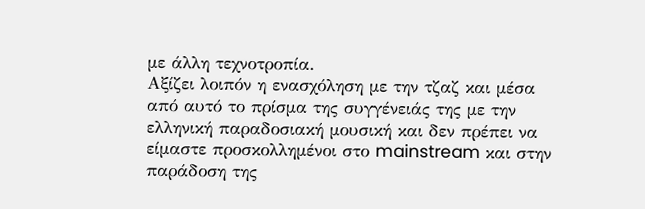με άλλη τεχνοτροπία.
Αξίζει λοιπόν η ενασχόληση με την τζαζ και μέσα από αυτό το πρίσμα της συγγένειάς της με την ελληνική παραδοσιακή μουσική και δεν πρέπει να είμαστε προσκολλημένοι στο mainstream και στην παράδοση της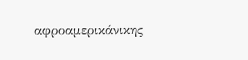αφροαμερικάνικης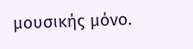μουσικής μόνο.